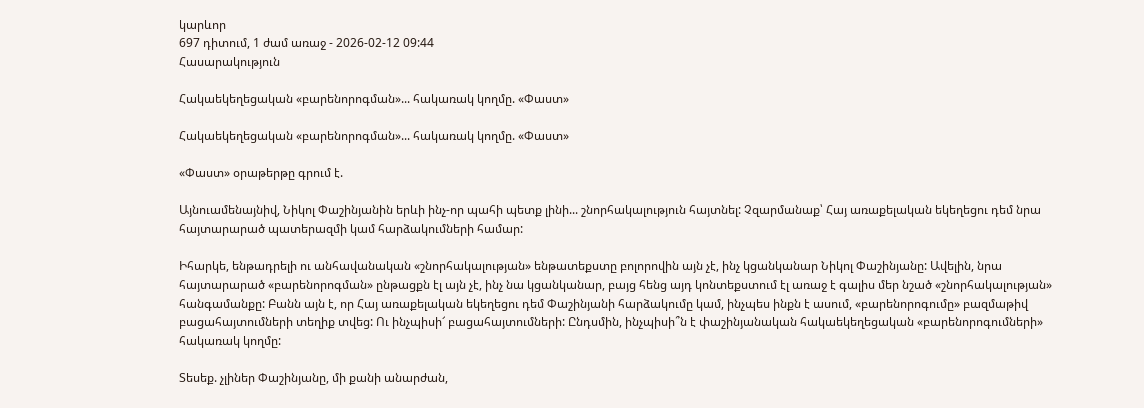կարևոր
697 դիտում, 1 ժամ առաջ - 2026-02-12 09:44
Հասարակություն

Հակաեկեղեցական «բարենորոգման»... հակառակ կողմը. «Փաստ»

Հակաեկեղեցական «բարենորոգման»... հակառակ կողմը. «Փաստ»

«Փաստ» օրաթերթը գրում է.

Այնուամենայնիվ, Նիկոլ Փաշինյանին երևի ինչ-որ պահի պետք լինի... շնորհակալություն հայտնել: Չզարմանաք՝ Հայ առաքելական եկեղեցու դեմ նրա հայտարարած պատերազմի կամ հարձակումների համար:

Իհարկե, ենթադրելի ու անհավանական «շնորհակալության» ենթատեքստը բոլորովին այն չէ, ինչ կցանկանար Նիկոլ Փաշինյանը: Ավելին, նրա հայտարարած «բարենորոգման» ընթացքն էլ այն չէ, ինչ նա կցանկանար, բայց հենց այդ կոնտեքստում էլ առաջ է գալիս մեր նշած «շնորհակալության» հանգամանքը: Բանն այն է, որ Հայ առաքելական եկեղեցու դեմ Փաշինյանի հարձակումը կամ, ինչպես ինքն է ասում, «բարենորոգումը» բազմաթիվ բացահայտումների տեղիք տվեց: Ու ինչպիսի՜ բացահայտումների: Ընդսմին, ինչպիսի՞ն է փաշինյանական հակաեկեղեցական «բարենորոգումների» հակառակ կողմը:

Տեսեք. չլիներ Փաշինյանը, մի քանի անարժան,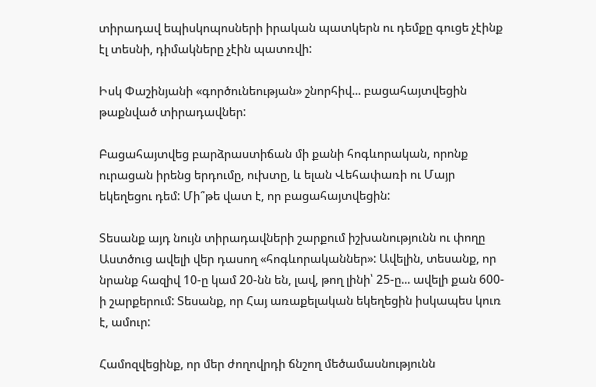տիրադավ եպիսկոպոսների իրական պատկերն ու դեմքը գուցե չէինք էլ տեսնի, դիմակները չէին պատռվի:

Իսկ Փաշինյանի «գործունեության» շնորհիվ... բացահայտվեցին թաքնված տիրադավներ:

Բացահայտվեց բարձրաստիճան մի քանի հոգևորական, որոնք ուրացան իրենց երդումը, ուխտը, և ելան Վեհափառի ու Մայր եկեղեցու դեմ: Մի՞թե վատ է, որ բացահայտվեցին:

Տեսանք այդ նույն տիրադավների շարքում իշխանությունն ու փողը Աստծուց ավելի վեր դասող «հոգևորականներ»: Ավելին, տեսանք, որ նրանք հազիվ 10-ը կամ 20-նն են, լավ, թող լինի՝ 25-ը... ավելի քան 600-ի շարքերում: Տեսանք, որ Հայ առաքելական եկեղեցին իսկապես կուռ է, ամուր:

Համոզվեցինք, որ մեր ժողովրդի ճնշող մեծամասնությունն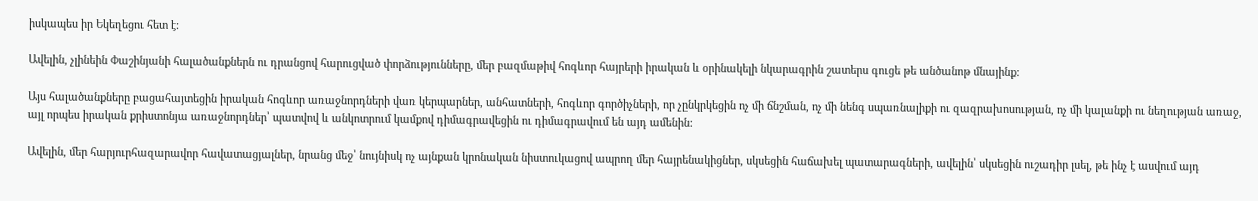իսկապես իր Եկեղեցու հետ է:

Ավելին, չլինեին Փաշինյանի հալածանքներն ու դրանցով հարուցված փորձությունները, մեր բազմաթիվ հոգևոր հայրերի իրական և օրինակելի նկարագրին շատերս գուցե թե անծանոթ մնայինք:

Այս հալածանքները բացահայտեցին իրական հոգևոր առաջնորդների վառ կերպարներ, անհատների, հոգևոր գործիչների, որ չընկրկեցին ոչ մի ճնշման, ոչ մի նենգ սպառնալիքի ու զազրախոսության, ոչ մի կալանքի ու նեղության առաջ, այլ որպես իրական քրիստոնյա առաջնորդներ՝ պատվով և անկոտրում կամքով դիմագրավեցին ու դիմագրավում են այդ ամենին:

Ավելին, մեր հարյուրհազարավոր հավատացյալներ, նրանց մեջ՝ նույնիսկ ոչ այնքան կրոնական նիստուկացով ապրող մեր հայրենակիցներ, սկսեցին հաճախել պատարագների, ավելին՝ սկսեցին ուշադիր լսել, թե ինչ է ասվում այդ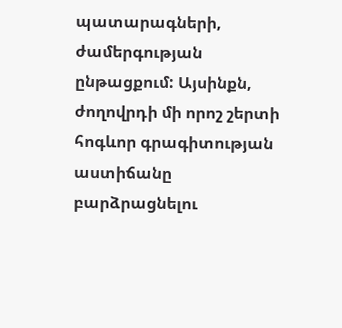պատարագների, ժամերգության ընթացքում: Այսինքն, ժողովրդի մի որոշ շերտի հոգևոր գրագիտության աստիճանը բարձրացնելու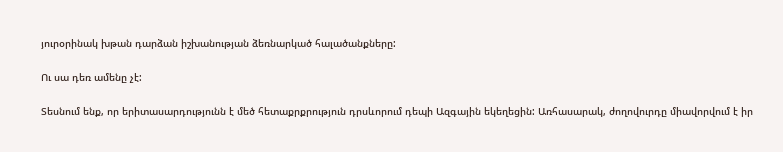յուրօրինակ խթան դարձան իշխանության ձեռնարկած հալածանքները:

Ու սա դեռ ամենը չէ:

Տեսնում ենք, որ երիտասարդությունն է մեծ հետաքրքրություն դրսևորում դեպի Ազգային եկեղեցին: Առհասարակ, ժողովուրդը միավորվում է իր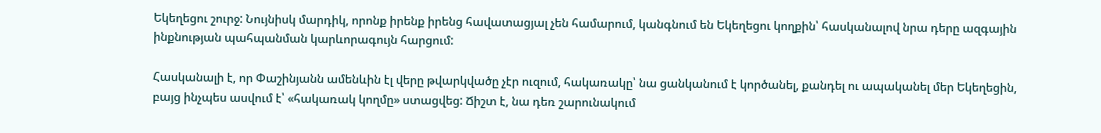Եկեղեցու շուրջ: Նույնիսկ մարդիկ, որոնք իրենք իրենց հավատացյալ չեն համարում, կանգնում են Եկեղեցու կողքին՝ հասկանալով նրա դերը ազգային ինքնության պահպանման կարևորագույն հարցում:

Հասկանալի է, որ Փաշինյանն ամենևին էլ վերը թվարկվածը չէր ուզում, հակառակը՝ նա ցանկանում է կործանել, քանդել ու ապականել մեր Եկեղեցին, բայց ինչպես ասվում է՝ «հակառակ կողմը» ստացվեց: Ճիշտ է, նա դեռ շարունակում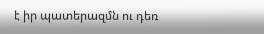է իր պատերազմն ու դեռ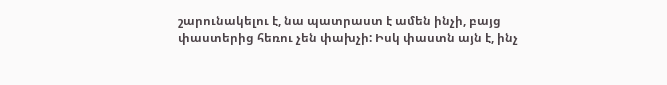շարունակելու է, նա պատրաստ է ամեն ինչի, բայց փաստերից հեռու չեն փախչի: Իսկ փաստն այն է, ինչ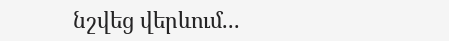նշվեց վերևում...